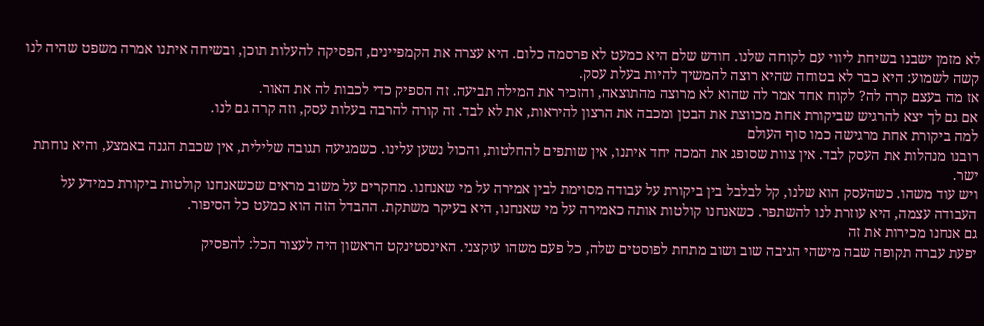לא מזמן ישבנו בשיחת ליווי עם לקוחה שלנו. חודש שלם היא כמעט לא פרסמה כלום. היא עצרה את הקמפיינים, הפסיקה להעלות תוכן, ובשיחה איתנו אמרה משפט שהיה לנו קשה לשמוע: היא כבר לא בטוחה שהיא רוצה להמשיך להיות בעלת עסק.
אז מה בעצם קרה לה? לקוח אחד אמר לה שהוא לא מרוצה מהתוצאה, והזכיר את המילה תביעה. זה הספיק כדי לכבות לה את האור.
אם גם לך יצא להרגיש שביקורת אחת מכווצת את הבטן ומכבה את הרצון להיראות, את לא לבד. זה קורה להרבה בעלות עסק, וזה קרה גם לנו.
למה ביקורת אחת מרגישה כמו סוף העולם
רובנו מנהלות את העסק לבד. אין צוות שסופג את המכה יחד איתנו, אין שותפים להחלטות, והכול נשען עלינו. כשמגיעה תגובה שלילית, אין שכבת הגנה באמצע, והיא נוחתת ישר.
ויש עוד משהו. כשהעסק הוא שלנו, קל לבלבל בין ביקורת על עבודה מסוימת לבין אמירה על מי שאנחנו. מחקרים על משוב מראים שכשאנחנו קולטות ביקורת כמידע על העבודה עצמה, היא עוזרת לנו להשתפר. כשאנחנו קולטות אותה כאמירה על מי שאנחנו, היא בעיקר משתקת. ההבדל הזה הוא כמעט כל הסיפור.
גם אנחנו מכירות את זה
יפעת עברה תקופה שבה מישהי הגיבה שוב ושוב מתחת לפוסטים שלה, כל פעם משהו עוקצני. האינסטינקט הראשון היה לעצור הכל: להפסיק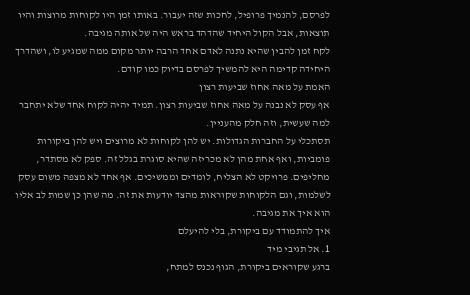לפרסם, להנמיך פרופיל, לחכות שזה יעבור. באותו זמן היו לקוחות מרוצות והיו תוצאות, אבל הקול היחיד שהדהד בראש היה של אותה מגיבה.
לקח זמן להבין שהיא נתנה לאדם אחד הרבה יותר מקום ממה שמגיע לו, ושהדרך היחידה קדימה היא להמשיך לפרסם בדיוק כמו קודם.
האמת על מאה אחוז שביעות רצון
אף עסק לא נבנה על מאה אחוז שביעות רצון. תמיד יהיה לקוח אחד שלא יתחבר למה שעשית, וזה חלק מהעניין.
תסתכלי על החברות הגדולות. יש להן לקוחות לא מרוצים ויש להן ביקורות פומביות, ואף אחת מהן לא מכריזה שהיא סוגרת בגלל זה. ספק לא מסתדר, מחליפים. פרויקט לא הצליח, לומדים וממשיכים. אף אחד לא מצפה משום עסק לשלמות, וגם הלקוחות שקוראות מהצד יודעות את זה. מה שהן כן שמות לב אליו הוא איך את מגיבה.
איך להתמודד עם ביקורת, בלי להיעלם
1. אל תגיבי מיד
ברגע שקוראים ביקורת, הגוף נכנס למתח,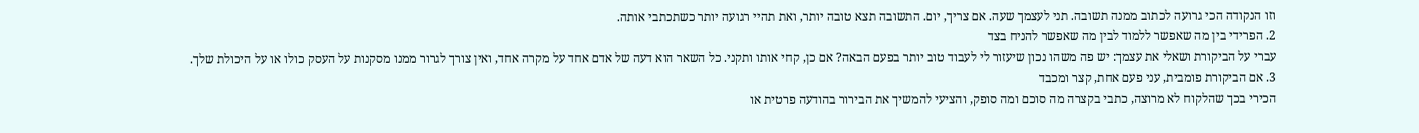וזו הנקודה הכי גרועה לכתוב ממנה תשובה. תני לעצמך שעה. אם צריך, יום. התשובה תצא טובה יותר, ואת תהיי רגועה יותר כשתכתבי אותה.
2. הפרידי בין מה שאפשר ללמוד לבין מה שאפשר להניח בצד
עברי על הביקורת ושאלי את עצמך: יש פה משהו נכון שיעזור לי לעבוד טוב יותר בפעם הבאה? אם כן, קחי אותו ותקני. כל השאר הוא דעה של אדם אחד על מקרה אחד, ואין צורך לגרור ממנו מסקנות על העסק כולו או על היכולת שלך.
3. אם הביקורת פומבית, עני פעם אחת, קצר ומכבד
הכירי בכך שהלקוח לא מרוצה, כתבי בקצרה מה סוכם ומה סופק, והציעי להמשיך את הבירור בהודעה פרטית או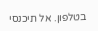בטלפון. אל תיכנסי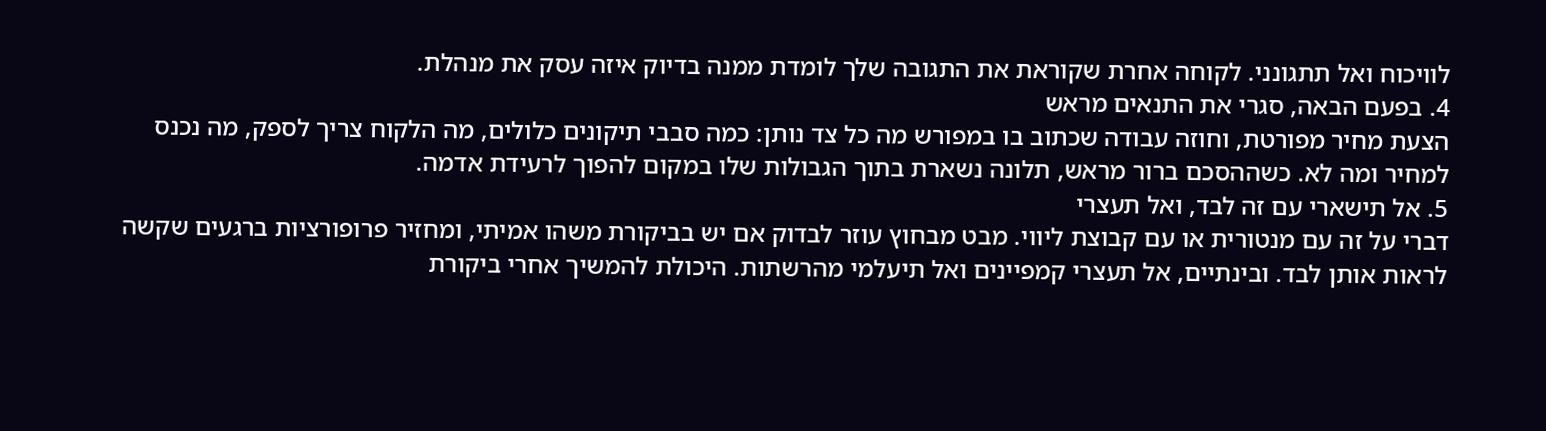לוויכוח ואל תתגונני. לקוחה אחרת שקוראת את התגובה שלך לומדת ממנה בדיוק איזה עסק את מנהלת.
4. בפעם הבאה, סגרי את התנאים מראש
הצעת מחיר מפורטת, וחוזה עבודה שכתוב בו במפורש מה כל צד נותן: כמה סבבי תיקונים כלולים, מה הלקוח צריך לספק, מה נכנס למחיר ומה לא. כשההסכם ברור מראש, תלונה נשארת בתוך הגבולות שלו במקום להפוך לרעידת אדמה.
5. אל תישארי עם זה לבד, ואל תעצרי
דברי על זה עם מנטורית או עם קבוצת ליווי. מבט מבחוץ עוזר לבדוק אם יש בביקורת משהו אמיתי, ומחזיר פרופורציות ברגעים שקשה לראות אותן לבד. ובינתיים, אל תעצרי קמפיינים ואל תיעלמי מהרשתות. היכולת להמשיך אחרי ביקורת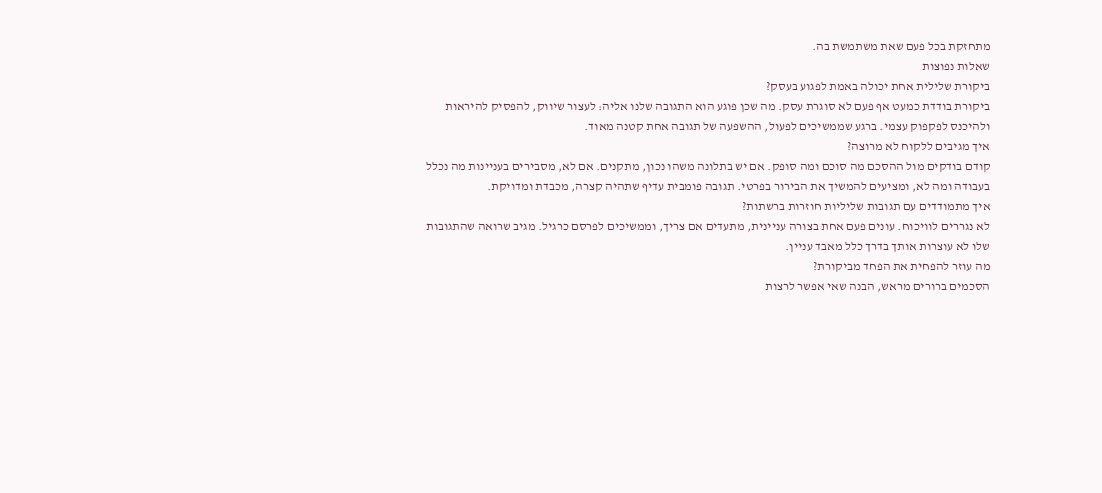מתחזקת בכל פעם שאת משתמשת בה.
שאלות נפוצות
ביקורת שלילית אחת יכולה באמת לפגוע בעסק?
ביקורת בודדת כמעט אף פעם לא סוגרת עסק. מה שכן פוגע הוא התגובה שלנו אליה: לעצור שיווק, להפסיק להיראות ולהיכנס לפקפוק עצמי. ברגע שממשיכים לפעול, ההשפעה של תגובה אחת קטנה מאוד.
איך מגיבים ללקוח לא מרוצה?
קודם בודקים מול ההסכם מה סוכם ומה סופק. אם יש בתלונה משהו נכון, מתקנים. אם לא, מסבירים בעניינות מה נכלל בעבודה ומה לא, ומציעים להמשיך את הבירור בפרטי. תגובה פומבית עדיף שתהיה קצרה, מכבדת ומדויקת.
איך מתמודדים עם תגובות שליליות חוזרות ברשתות?
לא נגררים לוויכוח. עונים פעם אחת בצורה עניינית, מתעדים אם צריך, וממשיכים לפרסם כרגיל. מגיב שרואה שהתגובות שלו לא עוצרות אותך בדרך כלל מאבד עניין.
מה עוזר להפחית את הפחד מביקורת?
הסכמים ברורים מראש, הבנה שאי אפשר לרצות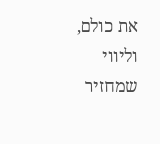את כולם, וליווי שמחזיר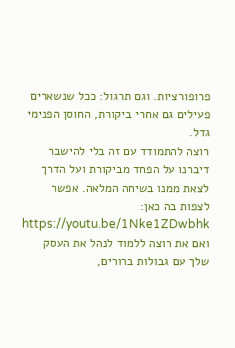פרופורציות. וגם תרגול: ככל שנשארים פעילים גם אחרי ביקורת, החוסן הפנימי גדל.
רוצה להתמודד עם זה בלי להישבר
דיברנו על הפחד מביקורת ועל הדרך לצאת ממנו בשיחה המלאה. אפשר לצפות בה כאן: https://youtu.be/1Nke1ZDwbhk
ואם את רוצה ללמוד לנהל את העסק שלך עם גבולות ברורים,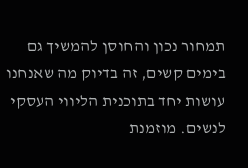תמחור נכון והחוסן להמשיך גם בימים קשים, זה בדיוק מה שאנחנו עושות יחד בתוכנית הליווי העסקי לנשים. מוזמנת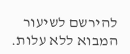להירשם לשיעור המבוא ללא עלות.